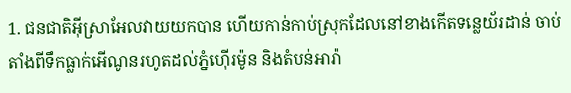1. ជនជាតិអ៊ីស្រាអែលវាយយកបាន ហើយកាន់កាប់ស្រុកដែលនៅខាងកើតទន្លេយ័រដាន់ ចាប់តាំងពីទឹកធ្លាក់អើណូនរហូតដល់ភ្នំហ៊ើរម៉ូន និងតំបន់អារ៉ា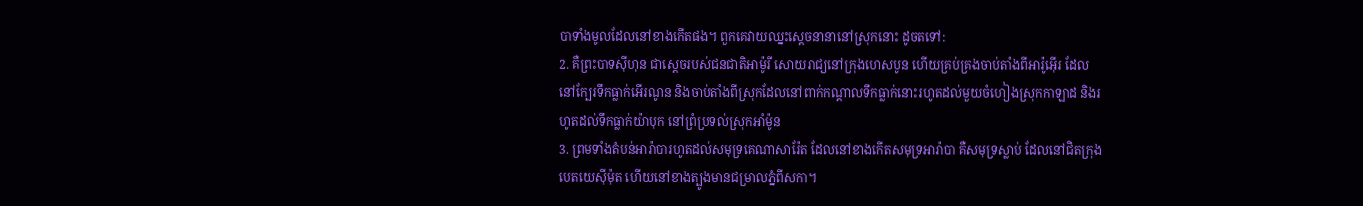បាទាំងមូលដែលនៅខាងកើតផង។ ពួកគេវាយឈ្នះស្ដេចនានានៅស្រុកនោះ ដូចតទៅ:
2. គឺព្រះបាទស៊ីហុន ជាស្ដេចរបស់ជនជាតិអាម៉ូរី សោយរាជ្យនៅក្រុងហេសបូន ហើយគ្រប់គ្រងចាប់តាំងពីអារ៉ូអ៊ើរ ដែលនៅក្បែរទឹកធ្លាក់អើរណូន និងចាប់តាំងពីស្រុកដែលនៅពាក់កណ្ដាលទឹកធ្លាក់នោះរហូតដល់មួយចំហៀងស្រុកកាឡាដ និងរហូតដល់ទឹកធ្លាក់យ៉ាបុក នៅព្រំប្រទល់ស្រុកអាំម៉ូន
3. ព្រមទាំងតំបន់អារ៉ាបារហូតដល់សមុទ្រគេណាសារ៉ែត ដែលនៅខាងកើតសមុទ្រអារ៉ាបា គឺសមុទ្រស្លាប់ ដែលនៅជិតក្រុងបេតយេស៊ីម៉ុត ហើយនៅខាងត្បូងមានជម្រាលភ្នំពីសកា។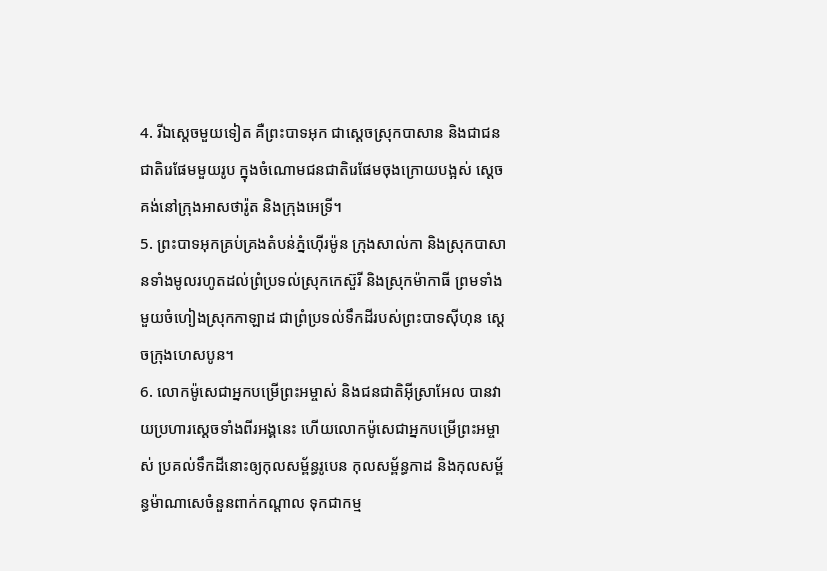4. រីឯស្ដេចមួយទៀត គឺព្រះបាទអុក ជាស្ដេចស្រុកបាសាន និងជាជនជាតិរេផែមមួយរូប ក្នុងចំណោមជនជាតិរេផែមចុងក្រោយបង្អស់ ស្ដេចគង់នៅក្រុងអាសថារ៉ូត និងក្រុងអេទ្រី។
5. ព្រះបាទអុកគ្រប់គ្រងតំបន់ភ្នំហ៊ើរម៉ូន ក្រុងសាល់កា និងស្រុកបាសានទាំងមូលរហូតដល់ព្រំប្រទល់ស្រុកកេស៊ួរី និងស្រុកម៉ាកាធី ព្រមទាំងមួយចំហៀងស្រុកកាឡាដ ជាព្រំប្រទល់ទឹកដីរបស់ព្រះបាទស៊ីហុន ស្ដេចក្រុងហេសបូន។
6. លោកម៉ូសេជាអ្នកបម្រើព្រះអម្ចាស់ និងជនជាតិអ៊ីស្រាអែល បានវាយប្រហារស្ដេចទាំងពីរអង្គនេះ ហើយលោកម៉ូសេជាអ្នកបម្រើព្រះអម្ចាស់ ប្រគល់ទឹកដីនោះឲ្យកុលសម្ព័ន្ធរូបេន កុលសម្ព័ន្ធកាដ និងកុលសម្ព័ន្ធម៉ាណាសេចំនួនពាក់កណ្ដាល ទុកជាកម្ម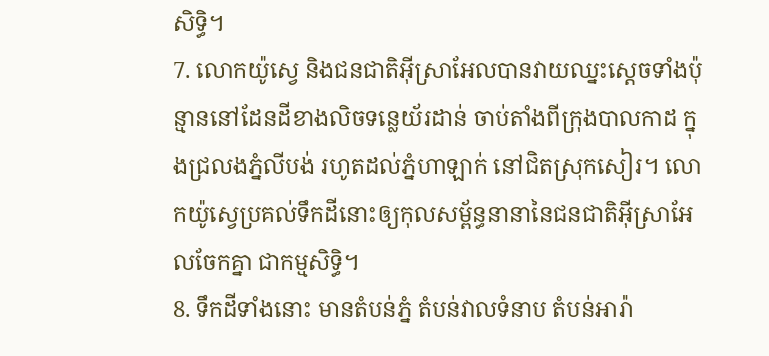សិទ្ធិ។
7. លោកយ៉ូស្វេ និងជនជាតិអ៊ីស្រាអែលបានវាយឈ្នះស្ដេចទាំងប៉ុន្មាននៅដែនដីខាងលិចទន្លេយ័រដាន់ ចាប់តាំងពីក្រុងបាលកាដ ក្នុងជ្រលងភ្នំលីបង់ រហូតដល់ភ្នំហាឡាក់ នៅជិតស្រុកសៀរ។ លោកយ៉ូស្វេប្រគល់ទឹកដីនោះឲ្យកុលសម្ព័ន្ធនានានៃជនជាតិអ៊ីស្រាអែលចែកគ្នា ជាកម្មសិទ្ធិ។
8. ទឹកដីទាំងនោះ មានតំបន់ភ្នំ តំបន់វាលទំនាប តំបន់អារ៉ា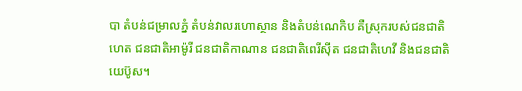បា តំបន់ជម្រាលភ្នំ តំបន់វាលរហោស្ថាន និងតំបន់ណេកិប គឺស្រុករបស់ជនជាតិហេត ជនជាតិអាម៉ូរី ជនជាតិកាណាន ជនជាតិពេរីស៊ីត ជនជាតិហេវី និងជនជាតិយេប៊ូស។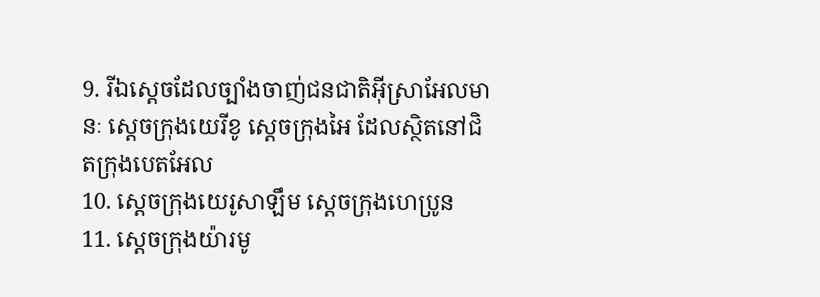9. រីឯស្ដេចដែលច្បាំងចាញ់ជនជាតិអ៊ីស្រាអែលមានៈ ស្ដេចក្រុងយេរីខូ ស្ដេចក្រុងអៃ ដែលស្ថិតនៅជិតក្រុងបេតអែល
10. ស្ដេចក្រុងយេរូសាឡឹម ស្ដេចក្រុងហេប្រូន
11. ស្ដេចក្រុងយ៉ារមូ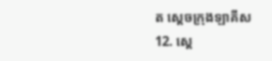ត ស្ដេចក្រុងឡាគីស
12. ស្ដេ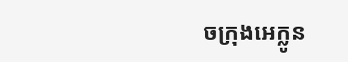ចក្រុងអេក្លូន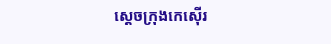ស្ដេចក្រុងកេស៊ើរ